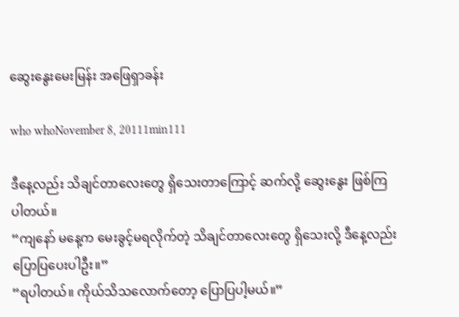ဆွေးနွေးမေးမြန်း အဖြေရှာခန်း

who whoNovember 8, 20111min111

ဒီနေ့လည်း သိချင်တာလေးတွေ ရှိသေးတာကြောင့် ဆက်လို့ ဆွေးနွေး ဖြစ်ကြပါတယ်။
“ကျနော် မနေ့က မေးခွင့်မရလိုက်တဲ့ သိချင်တာလေးတွေ ရှိသေးလို့ ဒီနေ့လည်း ပြောပြပေးပါဦး။”
“ရပါတယ်။ ကိုယ်သိသလောက်တော့ ပြောပြပါ့မယ်။”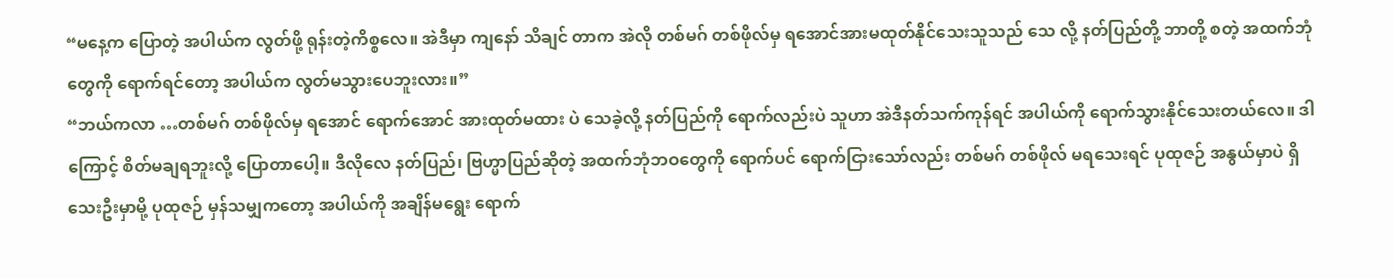“မနေ့က ပြောတဲ့ အပါယ်က လွတ်ဖို့ ရုန်းတဲ့ကိစ္စလေ။ အဲဒီမှာ ကျနော် သိချင် တာက အဲလို တစ်မဂ် တစ်ဖိုလ်မှ ရအောင်အားမထုတ်နိုင်သေးသူသည် သေ လို့ နတ်ပြည်တို့ ဘာတို့ စတဲ့ အထက်ဘုံတွေကို ရောက်ရင်တော့ အပါယ်က လွတ်မသွားပေဘူးလား။”
“ဘယ်ကလာ …တစ်မဂ် တစ်ဖိုလ်မှ ရအောင် ရောက်အောင် အားထုတ်မထား ပဲ သေခဲ့လို့ နတ်ပြည်ကို ရောက်လည်းပဲ သူဟာ အဲဒီနတ်သက်ကုန်ရင် အပါယ်ကို ရောက်သွားနိုင်သေးတယ်လေ။ ဒါကြောင့် စိတ်မချရဘူးလို့ ပြောတာပေါ့။ ဒီလိုလေ နတ်ပြည်၊ ဗြဟ္မာပြည်ဆိုတဲ့ အထက်ဘုံဘဝတွေကို ရောက်ပင် ရောက်ငြားသော်လည်း တစ်မဂ် တစ်ဖိုလ် မရသေးရင် ပုထုဇဉ် အနွယ်မှာပဲ ရှိသေးဦးမှာမို့ ပုထုဇဉ် မှန်သမျှကတော့ အပါယ်ကို အချိန်မရွေး ရောက်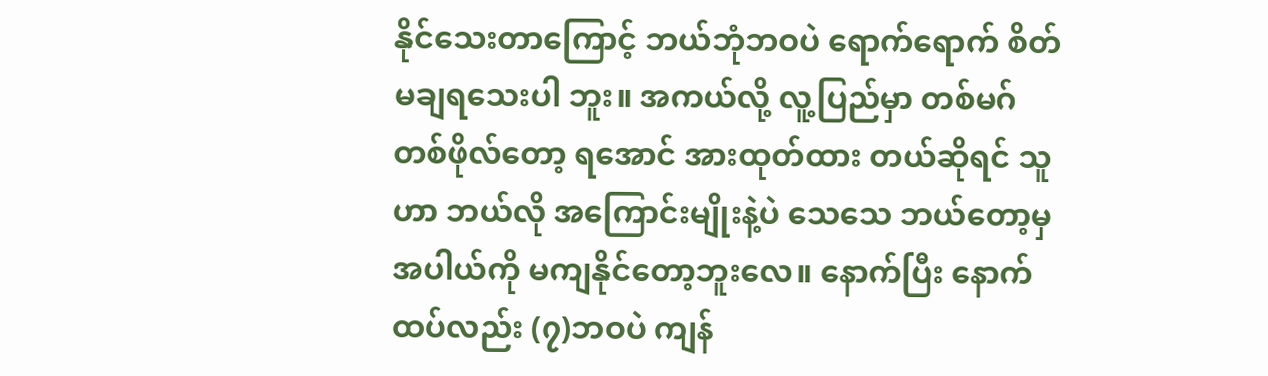နိုင်သေးတာကြောင့် ဘယ်ဘုံဘဝပဲ ရောက်ရောက် စိတ်မချရသေးပါ ဘူး။ အကယ်လို့ လူ့ပြည်မှာ တစ်မဂ်တစ်ဖိုလ်တော့ ရအောင် အားထုတ်ထား တယ်ဆိုရင် သူဟာ ဘယ်လို အကြောင်းမျိုးနဲ့ပဲ သေသေ ဘယ်တော့မှ အပါယ်ကို မကျနိုင်တော့ဘူးလေ။ နောက်ပြီး နောက်ထပ်လည်း (၇)ဘဝပဲ ကျန်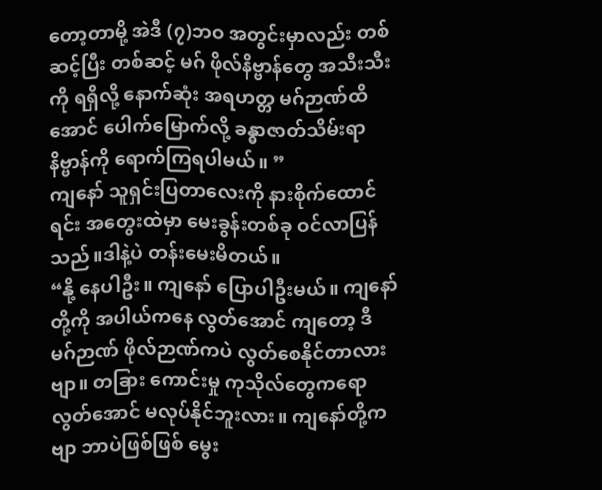တော့တာမို့ အဲဒီ (၇)ဘဝ အတွင်းမှာလည်း တစ်ဆင့်ပြီး တစ်ဆင့် မဂ် ဖိုလ်နိဗ္ဗာန်တွေ အသီးသီးကို ရရှိလို့ နောက်ဆုံး အရဟတ္တ မဂ်ဉာဏ်ထိအောင် ပေါက်မြောက်လို့ ခန္ဓာဇာတ်သိမ်းရာ နိဗ္ဗာန်ကို ရောက်ကြရပါမယ်။ ”
ကျနော် သူရှင်းပြတာလေးကို နားစိုက်ထောင်ရင်း အတွေးထဲမှာ မေးခွန်းတစ်ခု ဝင်လာပြန်သည်။ဒါနဲ့ပဲ တန်းမေးမိတယ်။
“နို့ နေပါဦး။ ကျနော် ပြောပါဦးမယ်။ ကျနော်တို့ကို အပါယ်ကနေ လွတ်အောင် ကျတော့ ဒီ မဂ်ဉာဏ် ဖိုလ်ဉာဏ်ကပဲ လွတ်စေနိုင်တာလားဗျာ။ တခြား ကောင်းမှု ကုသိုလ်တွေကရော လွတ်အောင် မလုပ်နိုင်ဘူးလား။ ကျနော်တို့ကဗျာ ဘာပဲဖြစ်ဖြစ် မွေး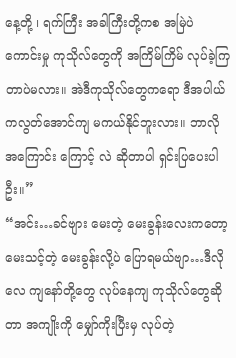နေ့တို့ ၊ ရက်ကြီး အခါကြီးတို့ကစ အမြဲပဲ ကောင်းမှု ကုသိုလ်တွေကို အကြိမ်ကြိမ် လုပ်ခဲ့ကြတာပဲမလား။ အဲဒီကုသိုလ်တွေကရော ဒီအပါယ်ကလွတ်အောင်ကျ မကယ်နိုင်ဘူးလား။ ဘာလို အကြောင်း ကြောင့် လဲ ဆိုတာပါ ရှင်းပြပေးပါဦး။”
“အင်း…ခင်ဗျား မေးတဲ့ မေးခွန်းလေးကတော့ မေးသင့်တဲ့ မေးခွန်းလို့ပဲ ပြောရမယ်ဗျာ…ဒီလိုလေ ကျနော်တို့တွေ လုပ်နေကျ ကုသိုလ်တွေဆိုတာ အကျိုးကို မျှော်ကိုးပြီးမှ လုပ်တဲ့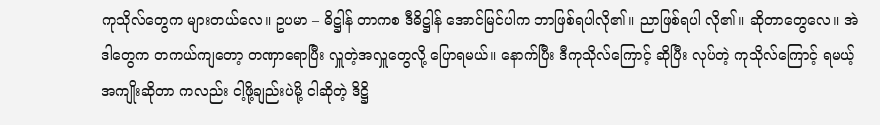ကုသိုလ်တွေက များတယ်လေ။ ဥပမာ – ဓိဋ္ဌါန် တာကစ ဒီဓိဋ္ဌါန် အောင်မြင်ပါက ဘာဖြစ်ရပါလို၏။ ညာဖြစ်ရပါ လို၏။ ဆိုတာတွေလေ။ အဲဒါတွေက တကယ်ကျတော့ တဏှာရောပြီး လှူတဲ့အလှူတွေလို့ ပြောရမယ်။ နောက်ပြီး ဒီကုသိုလ်ကြောင့် ဆိုပြီး လုပ်တဲ့ ကုသိုလ်ကြောင့် ရမယ့် အကျိုးဆိုတာ ကလည်း ငါ့ဖို့ချည်းပဲမို့ ငါဆိုတဲ့ ဒိဋ္ဌိ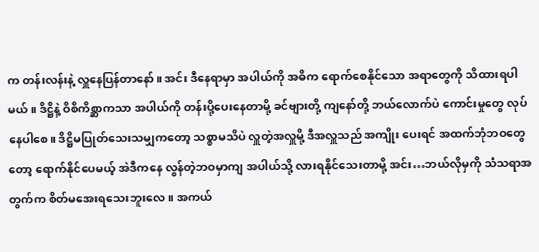က တန်းလန်းနဲ့ လှူနေပြန်တာနော်။ အင်း ဒီနေရာမှာ အပါယ်ကို အဓိက ရောက်စေနိုင်သော အရာတွေကို သိထားရပါမယ်။ ဒိဋ္ဌိနဲ့ ဝိစိကိစ္ဆာကသာ အပါယ်ကို တန်းပို့ပေးနေတာမို့ ခင်ဗျားတို့ ကျနော်တို့ ဘယ်လောက်ပဲ ကောင်းမှုတွေ လုပ်နေပါစေ။ ဒိဋ္ဌိမပြုတ်သေးသမျှကတော့ သစ္စာမသိပဲ လှူတဲ့အလှူမို့ ဒီအလှူသည် အကျိုး ပေးရင် အထက်ဘုံဘဝတွေတော့ ရောက်နိုင်ပေမယ့် အဲဒီကနေ လွန်တဲ့ဘဝမှာကျ အပါယ်သို့ လားရနိုင်သေးတာမို့ အင်း…ဘယ်လိုမှကို သံသရာအတွက်က စိတ်မအေးရသေးဘူးလေ။ အကယ်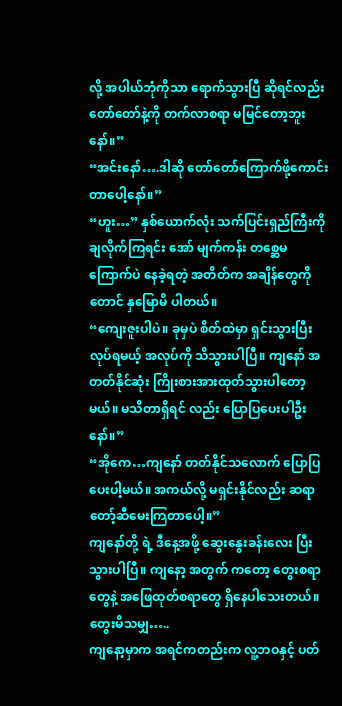လို့ အပါယ်ဘုံကိုသာ ရောက်သွားပြီ ဆိုရင်လည်း တော်တော်နဲ့ကို တက်လာစရာ မမြင်တော့ဘူးနော်။”
“အင်းနော်….ဒါဆို တော်တော်ကြောက်ဖို့ကောင်းတာပေါ့နော်။”
“ဟူး…” နှစ်ယောက်လုံး သက်ပြင်းရှည်ကြီးကို ချလိုက်ကြရင်း အော် မျက်ကန်း တစ္ဆေမကြောက်ပဲ နေခဲ့ရတဲ့ အတိတ်က အချိန်တွေကိုတောင် နှမြောမိ ပါတယ်။
“ကျေးဇူးပါပဲ။ ခုမှပဲ စိတ်ထဲမှာ ရှင်းသွားပြီး လုပ်ရမယ့် အလုပ်ကို သိသွားပါပြီ။ ကျနော် အတတ်နိုင်ဆုံး ကြိုးစားအားထုတ်သွားပါတော့မယ်။ မသိတာရှိရင် လည်း ပြောပြပေးပါဦးနော်။”
“အိုကေ…ကျနော် တတ်နိုင်သလောက် ပြောပြပေးပါ့မယ်။ အကယ်လို့ မရှင်းနိုင်လည်း ဆရာတော့်ဆီမေးကြတာပေါ့။”
ကျနော်တို့ ရဲ့ ဒီနေ့အဖို့ ဆွေးနွေးခန်းလေး ပြီးသွားပါပြီ။ ကျနော့ အတွက် ကတော့ တွေးစရာတွေနဲ့ အဖြေထုတ်စရာတွေ ရှိနေပါသေးတယ်။
တွေးမိသမျှ…..
ကျနော့မှာက အရင်ကတည်းက လူ့ဘဝနှင့် ပတ်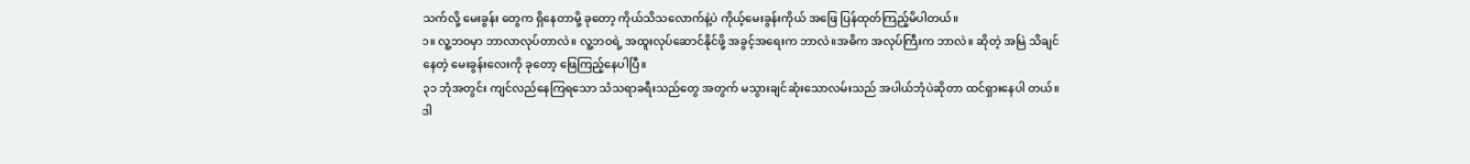သက်လို့ မေးခွန်း တွေက ရှိနေတာမို့ ခုတော့ ကိုယ်သိသလောက်နဲ့ပဲ ကိုယ့်မေးခွန်းကိုယ် အဖြေ ပြန်ထုတ်ကြည့်မိပါတယ်။
၁။ လူ့ဘဝမှာ ဘာလာလုပ်တာလဲ။ လူ့ဘဝရဲ့ အထူးလုပ်ဆောင်နိုင်ဖို့ အခွင့်အရေးက ဘာလဲ။အဓိက အလုပ်ကြီးက ဘာလဲ။ ဆိုတဲ့ အမြဲ သိချင် နေတဲ့ မေးခွန်းလေးကို ခုတော့ ဖြေကြည့်နေပါပြီ။
၃၁ ဘုံအတွင်း ကျင်လည်နေကြရသော သံသရာခရီးသည်တွေ အတွက် မသွားချင်ဆုံးသောလမ်းသည် အပါယ်ဘုံပဲဆိုတာ ထင်ရှားနေပါ တယ်။ ဒါ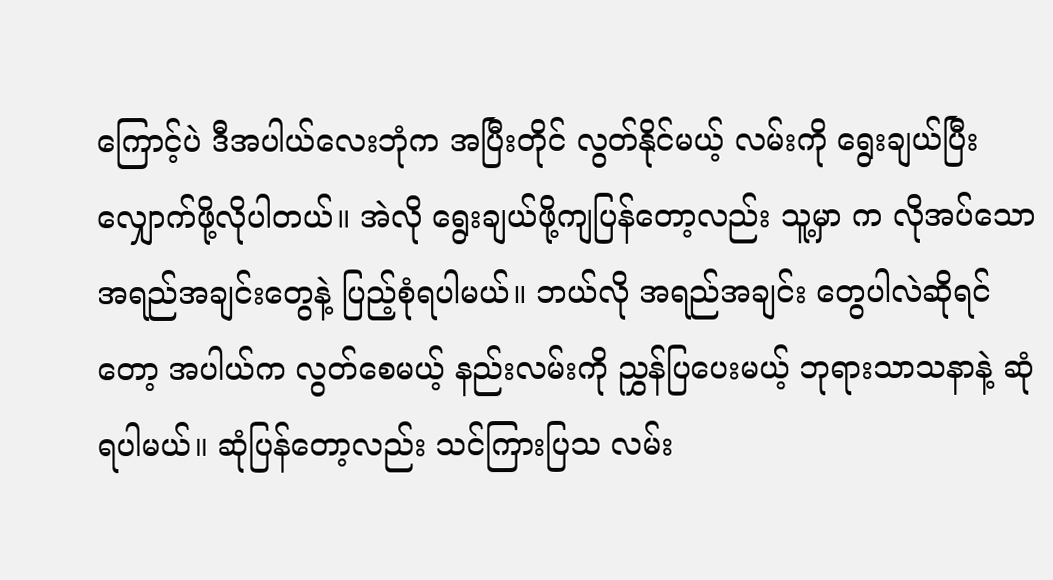ကြောင့်ပဲ ဒီအပါယ်လေးဘုံက အပြီးတိုင် လွတ်နိုင်မယ့် လမ်းကို ရွေးချယ်ပြီး လျှောက်ဖို့လိုပါတယ်။ အဲလို ရွေးချယ်ဖို့ကျပြန်တော့လည်း သူ့မှာ က လိုအပ်သော အရည်အချင်းတွေနဲ့ ပြည့်စုံရပါမယ်။ ဘယ်လို အရည်အချင်း တွေပါလဲဆိုရင်တော့ အပါယ်က လွတ်စေမယ့် နည်းလမ်းကို ညွှန်ပြပေးမယ့် ဘုရားသာသနာနဲ့ ဆုံရပါမယ်။ ဆုံပြန်တော့လည်း သင်ကြားပြသ လမ်း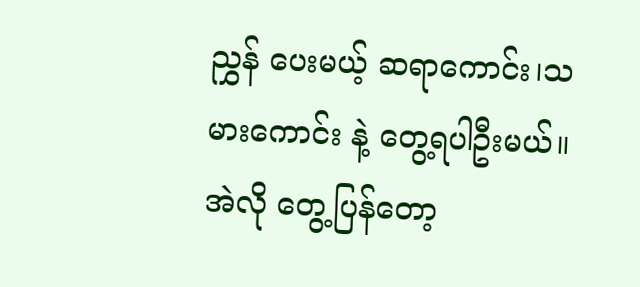ညွှန် ပေးမယ့် ဆရာကောင်း၊သမားကောင်း နဲ့ တွေ့ရပါဦးမယ်။ အဲလို တွေ့ပြန်တော့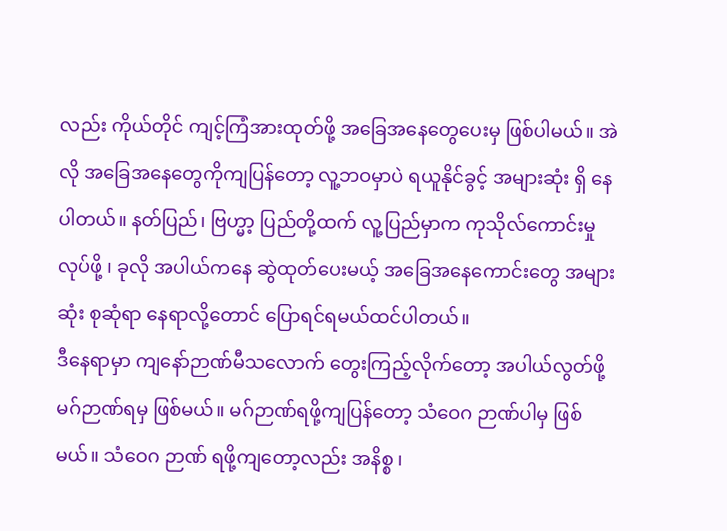လည်း ကိုယ်တိုင် ကျင့်ကြံအားထုတ်ဖို့ အခြေအနေတွေပေးမှ ဖြစ်ပါမယ်။ အဲလို အခြေအနေတွေကိုကျပြန်တော့ လူ့ဘဝမှာပဲ ရယူနိုင်ခွင့် အများဆုံး ရှိ နေပါတယ်။ နတ်ပြည်၊ ဗြဟ္မာ့ ပြည်တို့ထက် လူ့ပြည်မှာက ကုသိုလ်ကောင်းမှု လုပ်ဖို့ ၊ ခုလို အပါယ်ကနေ ဆွဲထုတ်ပေးမယ့် အခြေအနေကောင်းတွေ အများဆုံး စုဆုံရာ နေရာလို့တောင် ပြောရင်ရမယ်ထင်ပါတယ်။
ဒီနေရာမှာ ကျနော်ဉာဏ်မီသလောက် တွေးကြည့်လိုက်တော့ အပါယ်လွတ်ဖို့ မဂ်ဉာဏ်ရမှ ဖြစ်မယ်။ မဂ်ဉာဏ်ရဖို့ကျပြန်တော့ သံဝေဂ ဉာဏ်ပါမှ ဖြစ်မယ်။ သံဝေဂ ဉာဏ် ရဖို့ကျတော့လည်း အနိစ္စ ၊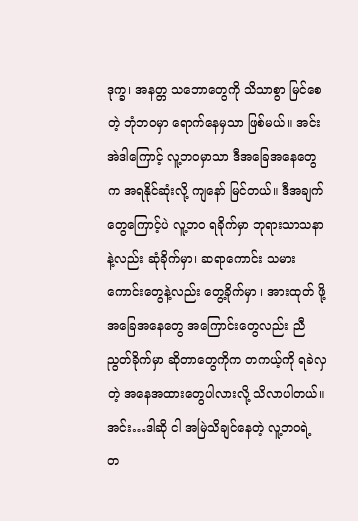ဒုက္ခ၊ အနတ္တ သဘောတွေကို သိသာစွာ မြင်စေတဲ့ ဘုံဘဝမှာ ရောက်နေမှသာ ဖြစ်မယ်။ အင်း အဲဒါကြောင့် လူ့ဘဝမှာသာ ဒီအခြေအနေတွေက အရနိုင်ဆုံးလို့ ကျနော် မြင်တယ်။ ဒီအချက်တွေကြောင့်ပဲ လူ့ဘဝ ရခိုက်မှာ ဘုရားသာသနာနဲ့လည်း ဆုံခိုက်မှာ၊ ဆရာကောင်း သမားကောင်းတွေနဲ့လည်း တွေ့ခိုက်မှာ ၊ အားထုတ် ဖို့ အခြေအနေတွေ အကြောင်းတွေလည်း ညီညွတ်ခိုက်မှာ ဆိုတာတွေကိုက တကယ့်ကို ရခဲလှတဲ့ အနေအထားတွေပါလားလို့ သိလာပါတယ်။ အင်း…ဒါဆို ငါ အမြဲသိချင်နေတဲ့ လူ့ဘဝရဲ့ တ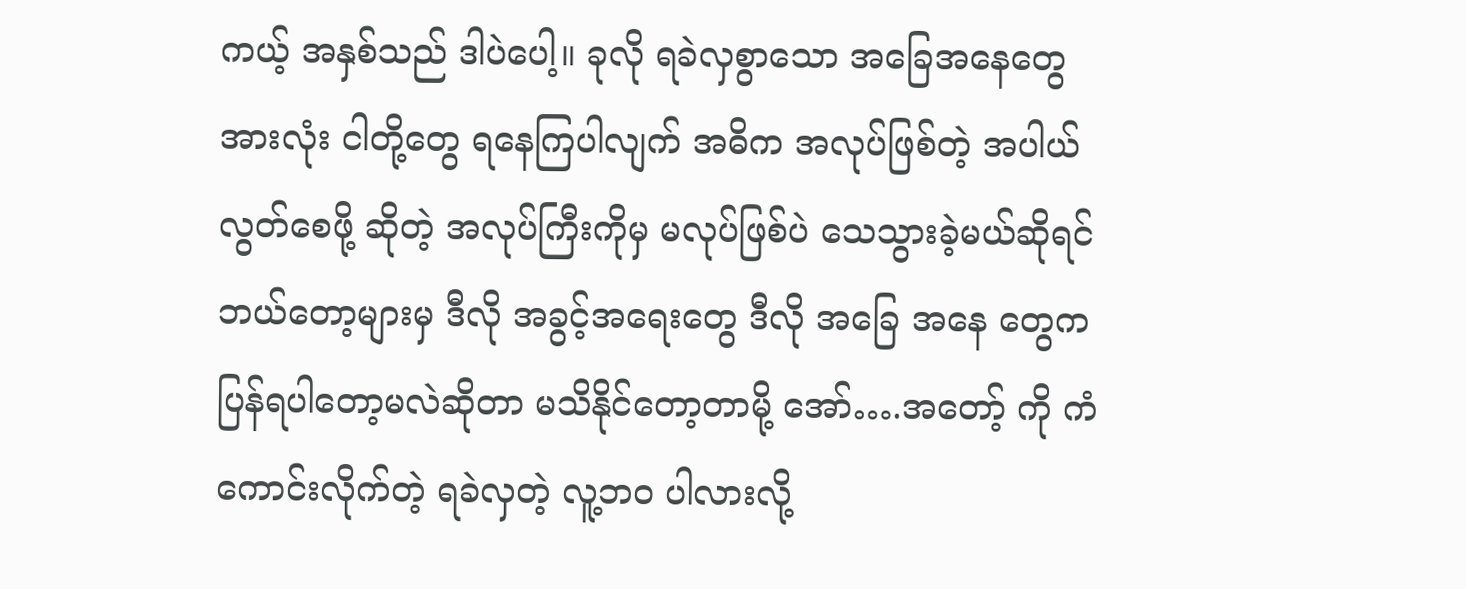ကယ့် အနှစ်သည် ဒါပဲပေါ့။ ခုလို ရခဲလှစွာသော အခြေအနေတွေအားလုံး ငါတို့တွေ ရနေကြပါလျက် အဓိက အလုပ်ဖြစ်တဲ့ အပါယ်လွတ်စေဖို့ ဆိုတဲ့ အလုပ်ကြီးကိုမှ မလုပ်ဖြစ်ပဲ သေသွားခဲ့မယ်ဆိုရင် ဘယ်တော့များမှ ဒီလို အခွင့်အရေးတွေ ဒီလို အခြေ အနေ တွေက ပြန်ရပါတော့မလဲဆိုတာ မသိနိုင်တော့တာမို့ အော်….အတော့် ကို ကံကောင်းလိုက်တဲ့ ရခဲလှတဲ့ လူ့ဘဝ ပါလားလို့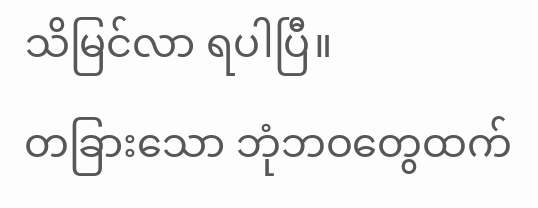သိမြင်လာ ရပါပြီ။
တခြားသော ဘုံဘဝတွေထက်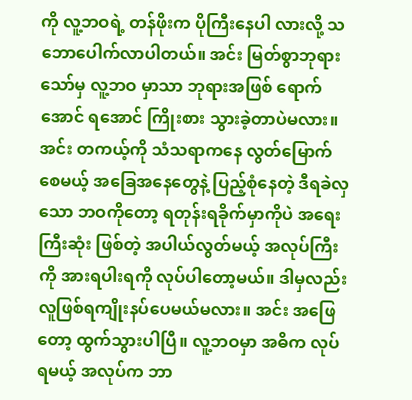ကို လူ့ဘဝရဲ့ တန်ဖိုးက ပိုကြီးနေပါ လားလို့ သဘောပေါက်လာပါတယ်။ အင်း မြတ်စွာဘုရားသော်မှ လူ့ဘဝ မှာသာ ဘုရားအဖြစ် ရောက်အောင် ရအောင် ကြိုးစား သွားခဲ့တာပဲမလား။ အင်း တကယ့်ကို သံသရာကနေ လွတ်မြောက်စေမယ့် အခြေအနေတွေနဲ့ ပြည့်စုံနေတဲ့ ဒီရခဲလှသော ဘဝကိုတော့ ရတုန်းရခိုက်မှာကိုပဲ အရေးကြီးဆုံး ဖြစ်တဲ့ အပါယ်လွတ်မယ့် အလုပ်ကြီးကို အားရပါးရကို လုပ်ပါတော့မယ်။ ဒါမှလည်း လူဖြစ်ရကျိုးနပ်ပေမယ်မလား။ အင်း အဖြေတော့ ထွက်သွားပါပြီ။ လူ့ဘဝမှာ အဓိက လုပ်ရမယ့် အလုပ်က ဘာ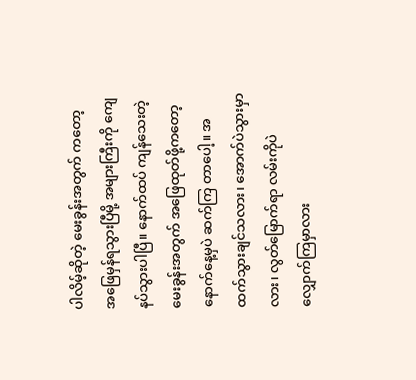ပါလိမ့်ဆိုတဲ့ မေးခွန်းအတွက် ကတော့ အဖြေမှန်ရသွားပြီမို့ အများကြီးကို ကျေနပ်သွားပါပြီ။ နောက်ထပ် ကျန်သေးတဲ့ မေးခွန်းအတွက် အဖြေထုတ်ဖို့ကတော့ နောက်နေ့မှပဲ ဆက်ကြ တာပေါ့။ အထက်သွားချင်သလား၊ အောက်ပဲသွားမှာလား၊ လွတ်မြောက်ရာ လမ်းကိုပဲ လျှောက်ကြမှာလား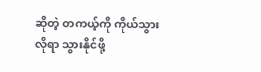ဆိုတဲ့ တကယ့်ကို ကိုယ်သွားလိုရာ သွားနိုင်ဖို့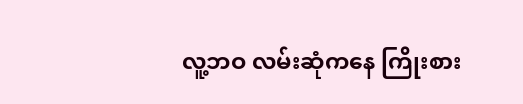လူ့ဘဝ လမ်းဆုံကနေ ကြိုးစား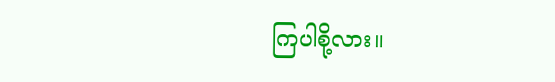ကြပါစို့လား။